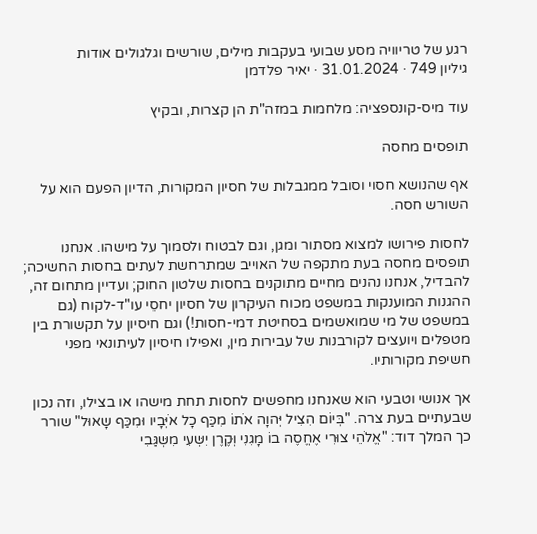רגע של טריוויה מסע שבועי בעקבות מילים, שורשים וגלגולים אודות
גיליון 749 · 31.01.2024 · יאיר פלדמן

עוד מיס-קונספציה: מלחמות במזה"ת הן קצרות, ובקיץ

תופסים מחסה

אף שהנושא חסוי וסובל ממגבלות של חסיון המקורות, הדיון הפעם הוא על השורש חסה.

לחסות פירושו למצוא מסתור ומגן, וגם לבטוח ולסמוך על מישהו. אנחנו תופסים מחסה בעת מתקפה של האוייב שמתרחשת לעתים בחסות החשיכה; להבדיל, אנחנו נהנים מחיים מתוקנים בחסות שלטון החוק; ועדיין מתחום זה, ההגנות המוענקות במשפט מכוח העיקרון של חסיון יחסֵי עו"ד-לקוח (גם במשפט של מי שמואשמים בסחיטת דמי-חסות!) וגם חיסיון על תקשורת בין מטפלים ויועצים לקורבנות של עבירות מין, ואפילו חיסיון לעיתונאי מפני חשיפת מקורותיו.

אך אנושי וטבעי הוא שאנחנו מחפשים לחסות תחת מישהו או בצילו, וזה נכון שבעתיים בעת צרה. "בְּיוֹם הִצִיל יְּהוָה אֹתוֹ מִכַּף כָל אֹיְּבָיו וּמִכַּף שָאוּל" שורר כך המלך דוד: "אֱלֹהֵי צוּרִי אֶחֱסֶה בוֹ מָגִנִי וְּקֶרֶן יִשְּעִי מִשְּגַּבִי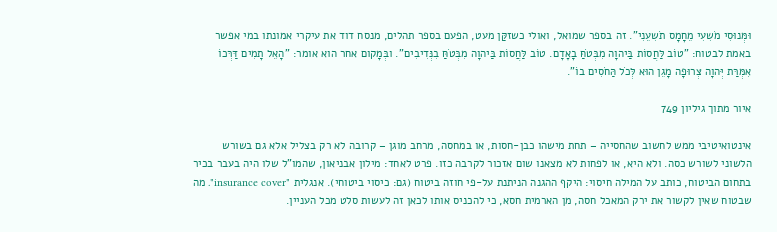וּמְּנוּסִי מֹשִעִי מֵחָמָס תֹשִעֵנִי". זה בספר שמואל, ואולי כשזקַּן מעט, הפעם בספר תהלים, מנסח דוד את עיקרי אמונתו במי אפשר באמת לבטוח: "טוֹב לַּחֲסוֹת בַּיהוָה מִבְּטֹחַּ בָאָדָם. טוֹב לַּחֲסוֹת בַּיהוָה מִבְּטֹחַּ בִנְּדִיבִים". ובְּמָקום אחר הוא אומר: "הָאֵל תָמִים דַּרְּכוֹ אִמְּרַּת יְּהוָה צְּרוּפָה מָגֵן הוּא לְּכֹל הַּחֹסִים בוֹ".

איור מתוך גיליון 749

אינטואיטיבי ממש לחשוב שהחסייה – תחת מישהו כבן-חסות, או במחסה, מרחב מוגן – קרובה לא רק בצליל אלא גם בשורש הלשוני לשורש כסה. ולא היא, או לפחות לא מצאנו שום אזכור לקרבה כזו. פרט לאחד: מילון אבניאון, שהמו"ל שלו היה בעבר בכיר בתחום הביטוח, כותב על המילה חיסוי: היקף ההגנה הניתנת על-פי חוזה ביטוח (גם: כיסוי ביטוחי). אנגלית "insurance cover". מה שבטוח שאין לקשור את ירק המאכל חסה, מן הארמית חסא, כי להכניס אותו לכאן זה לעשות סלט מכל העניין.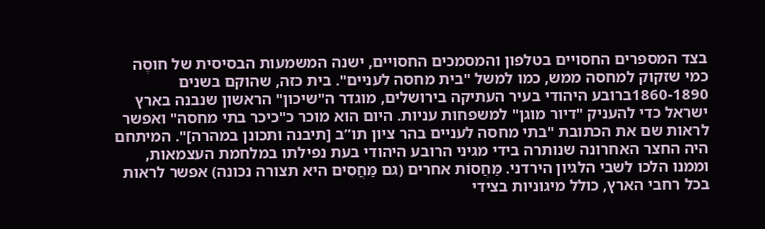בצד המספרים החסויים בטלפון והמסמכים החסויים, ישנה המשמעות הבסיסית של חוסֶה כמי שזקוק למחסה ממש, כמו למשל "בית מחסה לעניים". בית כזה, שהוקם בשנים 1860-1890ברובע היהודי בעיר העתיקה בירושלים, מוגדר ה"שיכון" הראשון שנבנה בארץ ישראל כדי להעניק "דיור מוגן" למשפחות עניות. היום הוא מוכר כ"כיכר בתי מחסה" ואפשר לראות שם את הכתובת "בתי מחסה לעניים בהר ציון תו”ב [תיבנה ותכונן במהרה]". המיתחם היה החצר האחרונה שנותרה בידי מגיני הרובע היהודי בעת נפילתו במלחמת העצמאות, וממנו הלכו לשבי הלגיון הירדני. מַּחֲסוֹת אחרים (גם מַּחֲסִים היא תצורה נכונה) אפשר לראות בכל רחבי הארץ, כולל מיגוניות בצידי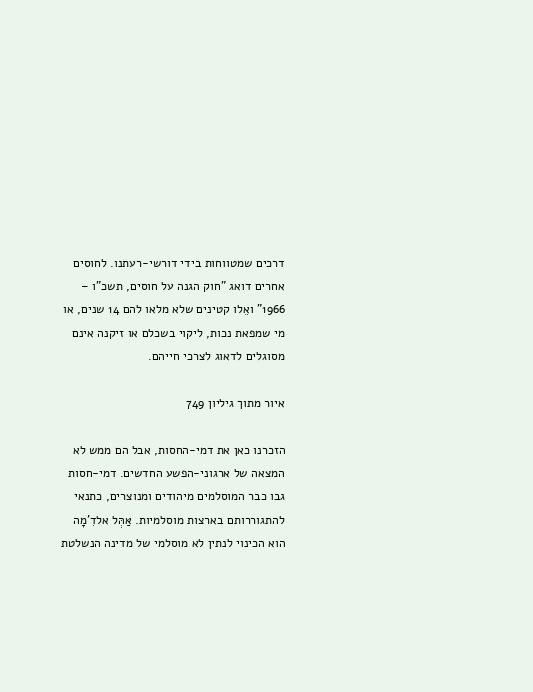דרכים שמטווחות בידי דורשי-רעתנו. לחוסים אחרים דואג "חוק הגנה על חוסים, תשכ"ו – 1966" ואֵלו קטינים שלא מלאו להם 14 שנים, או מי שמפאת נכות, ליקוי בשכלם או זיקנה אינם מסוגלים לדאוג לצרכי חייהם.

איור מתוך גיליון 749

הזכרנו כאן את דמי-החסות, אבל הם ממש לא המצאה של ארגוני-הפשע החדשים. דמי-חסות גבו כבר המוסלמים מיהודים ומנוצרים, כתנאי להתגוררותם בארצות מוסלמיות. אַּהְּל אלדִ'מָה הוא הכינוי לנתין לא מוסלמי של מדינה הנשלטת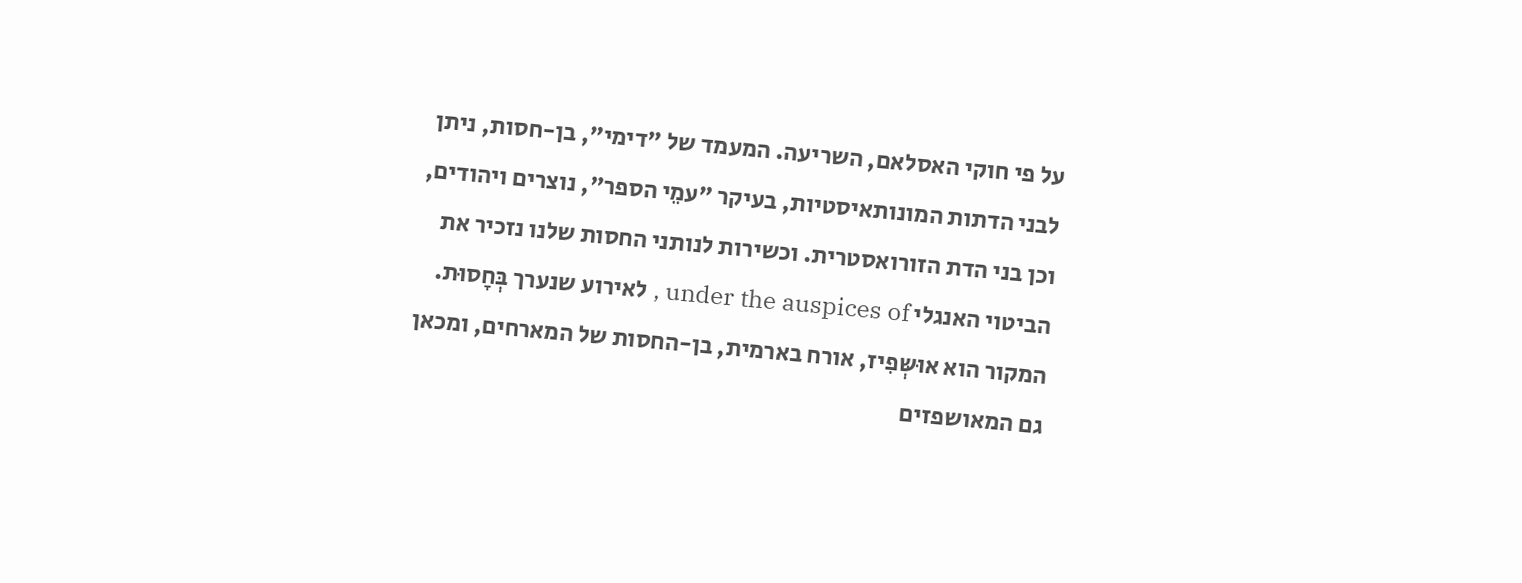על פי חוקי האסלאם, השריעה. המעמד של "דימי", בן-חסות, ניתן לבני הדתות המונותאיסטיות, בעיקר "עמֵי הספר", נוצרים ויהודים, וכן בני הדת הזורואסטרית. וכשירות לנותני החסות שלנו נזכיר את הביטוי האנגלי under the auspices of , לאירוע שנערך בְּחָסוּת. המקור הוא אוּשְּפִיז, אורח בארמית, בן-החסות של המארחים, ומכאן גם המאושפזים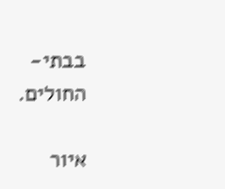בבתי-החולים.

איור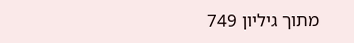מתוך גיליון 749